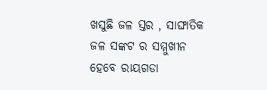ଖସୁଛି ଜଳ ସ୍ତର , ସାଙ୍ଘାତିକ ଜଳ ସଙ୍କଟ ର ସମ୍ମୁଖୀନ ହେବେ ରାୟଗଡା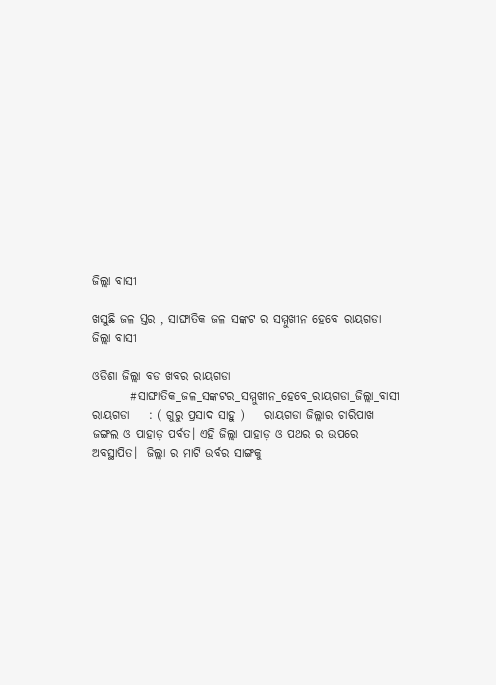ଜିଲ୍ଲା ବାସୀ

ଖସୁଛି ଜଳ ସ୍ତର , ସାଙ୍ଘାତିକ ଜଳ ସଙ୍କଟ ର ସମ୍ମୁଖୀନ ହେବେ ରାୟଗଡା ଜିଲ୍ଲା ବାସୀ

ଓଡିଶା ଜିଲ୍ଲା ବଡ ଖବର ରାୟଗଡା
        #ସାଙ୍ଘାତିକ_ଜଳ_ସଙ୍କଟର_ସମ୍ମୁଖୀନ_ହେବେ_ରାୟଗଡା_ଜିଲ୍ଲା_ବାସୀ         ରାୟଗଡା    : ( ଗୁରୁ ପ୍ରସାଦ ସାହୁ )    ରାୟଗଡା ଜିଲ୍ଲାର ଚାରିପାଖ ଜଙ୍ଗଲ ଓ ପାହାଡ଼ ପର୍ବତ। ଏହି ଜିଲ୍ଲା ପାହାଡ଼ ଓ ପଥର ର ଉପରେ ଅବସ୍ଥାପିତ।  ଜିଲ୍ଲା ର ମାଟି ଉର୍ବର ସାଙ୍ଗକୁ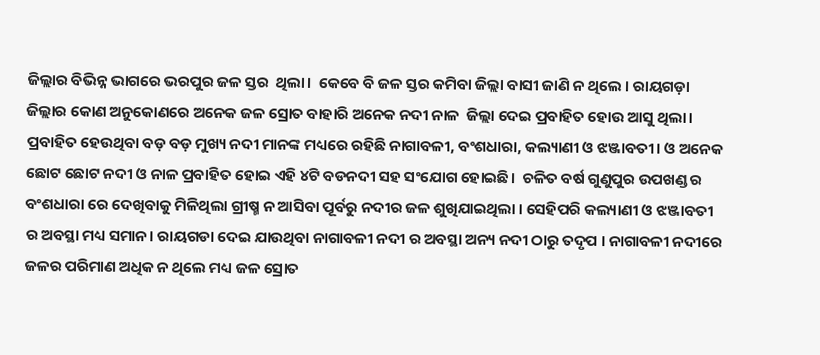ଜିଲ୍ଲାର ବିଭିନ୍ନ ଭାଗରେ ଭରପୁର ଜଳ ସ୍ତର  ଥିଲା।  କେବେ ବି ଜଳ ସ୍ତର କମିବା ଜିଲ୍ଲା ବାସୀ ଜାଣି ନ ଥିଲେ । ରାୟଗଡ଼ା ଜିଲ୍ଲାର କୋଣ ଅନୁକୋଣରେ ଅନେକ ଜଳ ସ୍ରୋତ ବାହାରି ଅନେକ ନଦୀ ନାଳ  ଜିଲ୍ଲା ଦେଇ ପ୍ରବାହିତ ହୋଉ ଆସୁ ଥିଲା।  ପ୍ରବାହିତ ହେଉଥିବା ବଡ଼ ବଡ଼ ମୁଖ୍ୟ ନଦୀ ମାନଙ୍କ ମଧ୍ୟରେ ରହିଛି ନାଗାବଳୀ, ବଂଶଧାରା, କଲ୍ୟାଣୀ ଓ ଝଞ୍ଜାବତୀ। ଓ ଅନେକ ଛୋଟ ଛୋଟ ନଦୀ ଓ ନାଳ ପ୍ରବାହିତ ହୋଇ ଏହି ୪ଟି ବଡନଦୀ ସହ ସଂଯୋଗ ହୋଇଛି।  ଚଳିତ ବର୍ଷ ଗୁଣୁପୁର ଉପଖଣ୍ଡ ର ବଂଶଧାରା ରେ ଦେଖିବାକୁ ମିଳିଥିଲା ଗ୍ରୀଷ୍ମ ନ ଆସିବା ପୂର୍ବରୁ ନଦୀର ଜଳ ଶୁଖିଯାଇଥିଲା । ସେହିପରି କଲ୍ୟାଣୀ ଓ ଝଞ୍ଜାବତୀ ର ଅବସ୍ଥା ମଧ୍ୟ ସମାନ। ରାୟଗଡା ଦେଇ ଯାଉଥିବା ନାଗାବଳୀ ନଦୀ ର ଅବସ୍ଥା ଅନ୍ୟ ନଦୀ ଠାରୁ ତଦୃପ । ନାଗାବଳୀ ନଦୀରେ ଜଳର ପରିମାଣ ଅଧିକ ନ ଥିଲେ ମଧ୍ୟ ଜଳ ସ୍ରୋତ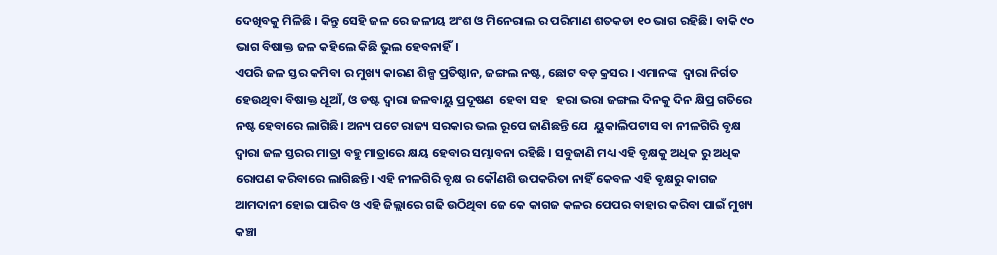ଦେଖିବକୁ ମିଳିଛି । କିନ୍ତୁ ସେହି ଜଳ ରେ ଜଳୀୟ ଅଂଶ ଓ ମିନେରାଲ ର ପରିମାଣ ଶତକଡା ୧୦ ଭାଗ ରହିଛି। ବାକି ୯୦ ଭାଗ ବିଷାକ୍ତ ଜଳ କହିଲେ କିଛି ଭୁଲ ହେବନାହିଁ।
ଏପରି ଜଳ ସ୍ତର କମିବା ର ମୁଖ୍ୟ କାରଣ ଶିଳ୍ପ ପ୍ରତିଷ୍ଠାନ, ଜଙ୍ଗଲ ନଷ୍ଟ, ଛୋଟ ବଡ଼ କ୍ରସର । ଏମାନଙ୍କ  ଦ୍ୱାରା ନିର୍ଗତ ହେଉଥିବା ବିଷାକ୍ତ ଧୂଆଁ, ଓ ଡଷ୍ଟ ଦ୍ୱାରା ଜଳବାୟୁ ପ୍ରଦୂଷଣ  ହେବା ସହ   ହରା ଭରା ଜଙ୍ଗଲ ଦିନକୁ ଦିନ କ୍ଷିପ୍ର ଗତିରେ ନଷ୍ଟ ହେବାରେ ଲାଗିଛି। ଅନ୍ୟ ପଟେ ରାଜ୍ୟ ସରକାର ଭଲ ରୂପେ ଜାଣିଛନ୍ତି ଯେ  ୟୁକାଲିପଟାସ ବା ନୀଳଗିରି ବୃକ୍ଷ ଦ୍ୱାରା ଜଳ ସ୍ତରର ମାତ୍ରା ବହୁ ମାତ୍ରାରେ କ୍ଷୟ ହେବାର ସମ୍ଭାବନା ରହିଛି । ସବୁଜାଣି ମଧ୍ୟ ଏହି ବୃକ୍ଷକୁ ଅଧିକ ରୁ ଅଧିକ ରୋପଣ କରିବାରେ ଲାଗିଛନ୍ତି। ଏହି ନୀଳଗିରି ବୃକ୍ଷ ର କୌଣଶି ଉପକରିତା ନାହିଁ କେବଳ ଏହି ଵୃକ୍ଷରୁ କାଗଜ ଆମଦାନୀ ହୋଇ ପାରିବ ଓ ଏହି ଜିଲ୍ଲାରେ ଗଢି ଉଠିଥିବା ଜେ କେ କାଗଜ କଳର ପେପର ବାହାର କରିବା ପାଇଁ ମୁଖ୍ୟ କଞ୍ଚା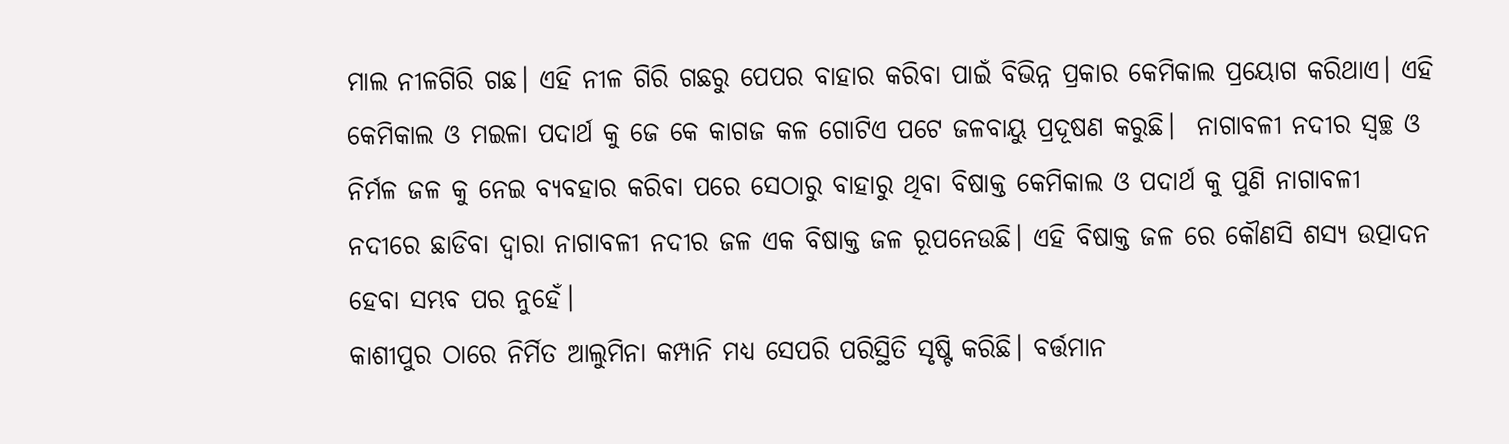ମାଲ ନୀଳଗିରି ଗଛ। ଏହି ନୀଳ ଗିରି ଗଛରୁ ପେପର ବାହାର କରିବା ପାଇଁ ବିଭିନ୍ନ ପ୍ରକାର କେମିକାଲ ପ୍ରୟୋଗ କରିଥାଏ। ଏହି କେମିକାଲ ଓ ମଇଳା ପଦାର୍ଥ କୁ ଜେ କେ କାଗଜ କଳ ଗୋଟିଏ ପଟେ ଜଳବାୟୁ ପ୍ରଦୂଷଣ କରୁଛି।  ନାଗାବଳୀ ନଦୀର ସ୍ବଚ୍ଛ ଓ ନିର୍ମଳ ଜଳ କୁ ନେଇ ବ୍ୟବହାର କରିବା ପରେ ସେଠାରୁ ବାହାରୁ ଥିବା ବିଷାକ୍ତ କେମିକାଲ ଓ ପଦାର୍ଥ କୁ ପୁଣି ନାଗାବଳୀ ନଦୀରେ ଛାଡିବା ଦ୍ୱାରା ନାଗାବଳୀ ନଦୀର ଜଳ ଏକ ବିଷାକ୍ତ ଜଳ ରୂପନେଉଛି। ଏହି ବିଷାକ୍ତ ଜଳ ରେ କୌଣସି ଶସ୍ୟ ଉତ୍ପାଦନ ହେବା ସମ୍ଭବ ପର ନୁହେଁ।
କାଶୀପୁର ଠାରେ ନିର୍ମିତ ଆଲୁମିନା କମ୍ପାନି ମଧ୍ୟ ସେପରି ପରିସ୍ଥିତି ସୃଷ୍ଟି କରିଛି। ବର୍ତ୍ତମାନ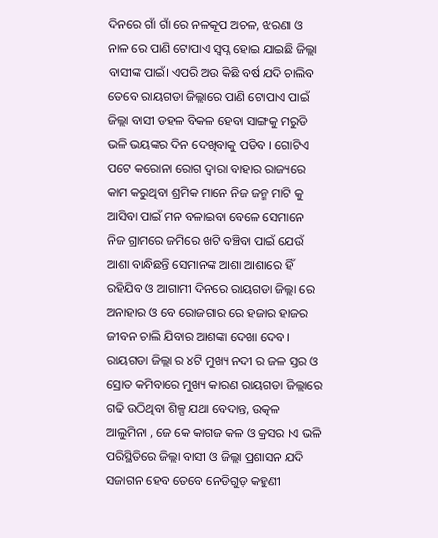ଦିନରେ ଗାଁ ଗାଁ ରେ ନଳକୂପ ଅଚଳ, ଝରଣା ଓ ନାଳ ରେ ପାଣି ଟୋପାଏ ସ୍ୱପ୍ନ ହୋଇ ଯାଇଛି ଜିଲ୍ଲା ବାସୀଙ୍କ ପାଇଁ। ଏପରି ଅଉ କିଛି ବର୍ଷ ଯଦି ଚାଲିବ ତେବେ ରାୟଗଡା ଜିଲ୍ଲାରେ ପାଣି ଟୋପାଏ ପାଇଁ ଜିଲ୍ଲା ବାସୀ ଡହଳ ବିକଳ ହେବା ସାଙ୍ଗକୁ ମରୁଡି ଭଳି ଭୟଙ୍କର ଦିନ ଦେଖିବାକୁ ପଡିବ । ଗୋଟିଏ ପଟେ କରୋନା ରୋଗ ଦ୍ୱାରା ବାହାର ରାଜ୍ୟରେ କାମ କରୁଥିବା ଶ୍ରମିକ ମାନେ ନିଜ ଜନ୍ମ ମାଟି କୁ ଆସିବା ପାଇଁ ମନ ବଳାଇବା ବେଳେ ସେମାନେ ନିଜ ଗ୍ରାମରେ ଜମିରେ ଖଟି ବଞ୍ଚିବା ପାଇଁ ଯେଉଁ ଆଶା ବାନ୍ଧିଛନ୍ତି ସେମାନଙ୍କ ଆଶା ଆଶାରେ ହିଁ ରହିଯିବ ଓ ଆଗାମୀ ଦିନରେ ରାୟଗଡା ଜିଲ୍ଲା ରେ ଅନାହାର ଓ ବେ ରୋଜଗାର ରେ ହଜାର ହାଜର ଜୀବନ ଚାଲି ଯିବାର ଆଶଙ୍କା ଦେଖା ଦେବ। ରାୟଗଡା ଜିଲ୍ଲା ର ୪ଟି ମୁଖ୍ୟ ନଦୀ ର ଜଳ ସ୍ତର ଓ ସ୍ରୋତ କମିବାରେ ମୁଖ୍ୟ କାରଣ ରାୟଗଡା ଜିଲ୍ଲାରେ ଗଢି ଉଠିଥିବା ଶିଳ୍ପ ଯଥା ବେଦାନ୍ତ, ଉତ୍କଳ ଆଲୁମିନା , ଜେ କେ କାଗଜ କଳ ଓ କ୍ରସର ।ଏ ଭଳି ପରିସ୍ଥିତିରେ ଜିଲ୍ଲା ବାସୀ ଓ ଜିଲ୍ଲା ପ୍ରଶାସନ ଯଦି ସଜାଗନ ହେବ ତେବେ ନେଡିଗୁଡ଼ କହୁଣୀ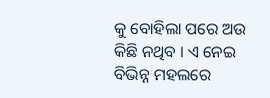କୁ ବୋହିଲା ପରେ ଅଉ କିଛି ନଥିବ । ଏ ନେଇ ବିଭିନ୍ନ ମହଲରେ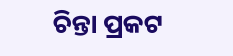ଚିନ୍ତା ପ୍ରକଟ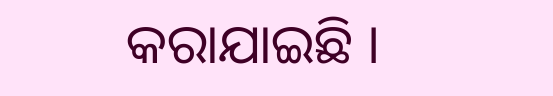କରାଯାଇଛି ।